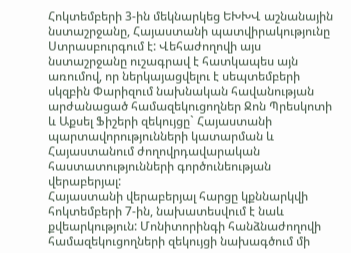Հոկտեմբերի 3-ին մեկնարկեց ԵԽԽՎ աշնանային նստաշրջանը, Հայաստանի պատվիրակությունը Ստրասբուրգում է: Վեհաժողովի այս նստաշրջանը ուշագրավ է հատկապես այն առումով, որ ներկայացվելու է սեպտեմբերի սկզբին Փարիզում նախնական հավանության արժանացած համազեկուցողներ Ջոն Պրեսկոտի և Աքսել Ֆիշերի զեկույցը` Հայաստանի պարտավորությունների կատարման և Հայաստանում ժողովրդավարական հաստատությունների գործունեության վերաբերյալ:
Հայաստանի վերաբերյալ հարցը կքննարկվի հոկտեմբերի 7-ին, նախատեսվում է նաև քվեարկություն: Մոնիտորինգի հանձնաժողովի համազեկուցողների զեկույցի նախագծում մի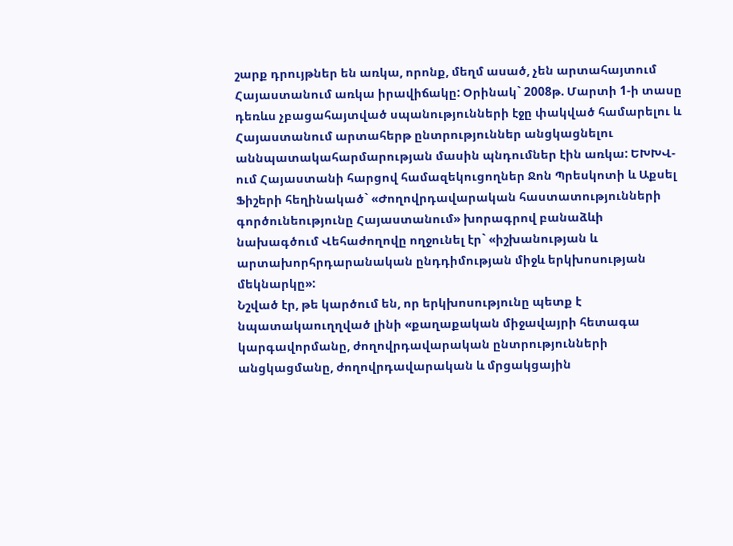շարք դրույթներ են առկա, որոնք, մեղմ ասած, չեն արտահայտում Հայաստանում առկա իրավիճակը: Օրինակ` 2008թ. Մարտի 1-ի տասը դեռևս չբացահայտված սպանությունների էջը փակված համարելու և Հայաստանում արտահերթ ընտրություններ անցկացնելու աննպատակահարմարության մասին պնդումներ էին առկա: ԵԽԽՎ-ում Հայաստանի հարցով համազեկուցողներ Ջոն Պրեսկոտի և Աքսել Ֆիշերի հեղինակած` «Ժողովրդավարական հաստատությունների գործունեությունը Հայաստանում» խորագրով բանաձևի նախագծում Վեհաժողովը ողջունել էր` «իշխանության և արտախորհրդարանական ընդդիմության միջև երկխոսության մեկնարկը»:
Նշված էր, թե կարծում են, որ երկխոսությունը պետք է նպատակաուղղված լինի «քաղաքական միջավայրի հետագա կարգավորմանը, ժողովրդավարական ընտրությունների անցկացմանը, ժողովրդավարական և մրցակցային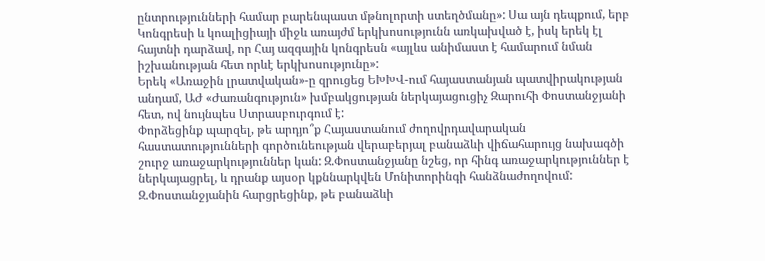ընտրությունների համար բարենպաստ մթնոլորտի ստեղծմանը»: Սա այն դեպքում, երբ Կոնգրեսի և կոալիցիայի միջև առայժմ երկխոսությունն առկախված է, իսկ երեկ էլ հայտնի դարձավ, որ Հայ ազգային կոնգրեսն «այլևս անիմաստ է համարում նման իշխանության հետ որևէ երկխոսությունը»:
Երեկ «Առաջին լրատվական»-ը զրուցեց ԵԽԽՎ-ում հայաստանյան պատվիրակության անդամ, ԱԺ «Ժառանգություն» խմբակցության ներկայացուցիչ Զարուհի Փոստանջյանի հետ, ով նույնպես Ստրասբուրգում է:
Փորձեցինք պարզել, թե արդյո՞ք Հայաստանում ժողովրդավարական հաստատությունների գործունեության վերաբերյալ բանաձևի վիճահարույց նախագծի շուրջ առաջարկություններ կան: Զ.Փոստանջյանը նշեց, որ հինգ առաջարկություններ է ներկայացրել, և դրանք այսօր կքննարկվեն Մոնիտորինգի հանձնաժողովում: Զ.Փոստանջյանին հարցրեցինք, թե բանաձևի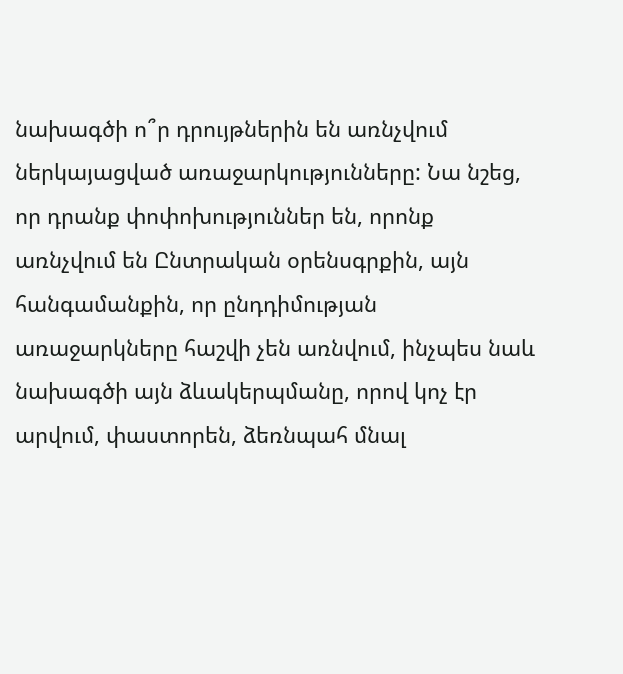նախագծի ո՞ր դրույթներին են առնչվում ներկայացված առաջարկությունները: Նա նշեց, որ դրանք փոփոխություններ են, որոնք առնչվում են Ընտրական օրենսգրքին, այն հանգամանքին, որ ընդդիմության առաջարկները հաշվի չեն առնվում, ինչպես նաև նախագծի այն ձևակերպմանը, որով կոչ էր արվում, փաստորեն, ձեռնպահ մնալ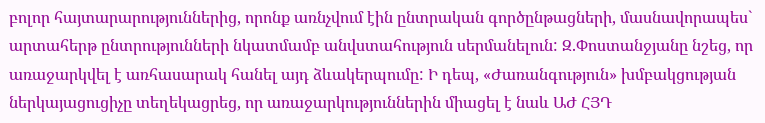բոլոր հայտարարություններից, որոնք առնչվում էին ընտրական գործընթացների, մասնավորապես` արտահերթ ընտրությունների նկատմամբ անվստահություն սերմանելուն: Զ.Փոստանջյանը նշեց, որ առաջարկվել է առհասարակ հանել այդ ձևակերպումը: Ի դեպ, «Ժառանգություն» խմբակցության ներկայացուցիչը տեղեկացրեց, որ առաջարկություններին միացել է նաև ԱԺ ՀՅԴ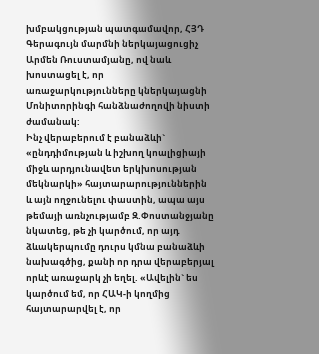խմբակցության պատգամավոր, ՀՅԴ Գերագույն մարմնի ներկայացուցիչ Արմեն Ռուստամյանը, ով նաև խոստացել է, որ առաջարկությունները կներկայացնի Մոնիտորինգի հանձնաժողովի նիստի ժամանակ:
Ինչ վերաբերում է բանաձևի` «ընդդիմության և իշխող կոալիցիայի միջև արդյունավետ երկխոսության մեկնարկի» հայտարարություններին և այն ողջունելու փաստին, ապա այս թեմայի առնչությամբ Զ.Փոստանջյանը նկատեց, թե չի կարծում, որ այդ ձևակերպումը դուրս կմնա բանաձևի նախագծից, քանի որ դրա վերաբերյալ որևէ առաջարկ չի եղել. «Ավելին` ես կարծում եմ, որ ՀԱԿ-ի կողմից հայտարարվել է, որ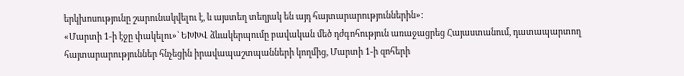երկխոսությունը շարունակվելու է, և այստեղ տեղյակ են այդ հայտարարություններին»:
«Մարտի 1-ի էջը փակելու»` ԵԽԽՎ ձևակերպումը բավական մեծ դժգոհություն առաջացրեց Հայաստանում, դատապարտող հայտարարություններ հնչեցին իրավապաշտպանների կողմից, Մարտի 1-ի զոհերի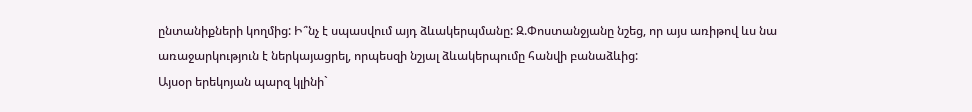ընտանիքների կողմից: Ի՞նչ է սպասվում այդ ձևակերպմանը: Զ.Փոստանջյանը նշեց, որ այս առիթով ևս նա առաջարկություն է ներկայացրել, որպեսզի նշյալ ձևակերպումը հանվի բանաձևից:
Այսօր երեկոյան պարզ կլինի`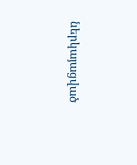ներկայացված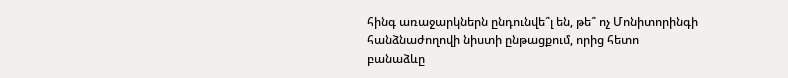հինգ առաջարկներն ընդունվե՞լ են, թե՞ ոչ Մոնիտորինգի հանձնաժողովի նիստի ընթացքում, որից հետո բանաձևը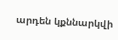արդեն կքննարկվի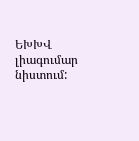ԵԽԽՎ լիագումար նիստում: